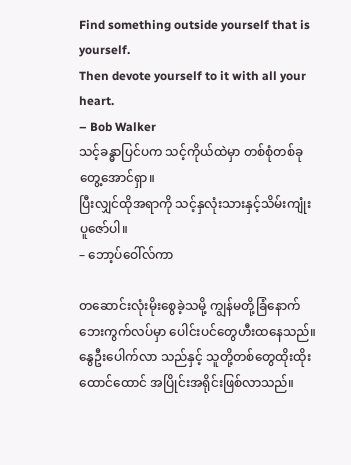Find something outside yourself that is yourself.
Then devote yourself to it with all your heart.
– Bob Walker
သင့်ခန္ဓာပြင်ပက သင့်ကိုယ်ထဲမှာ တစ်စုံတစ်ခုတွေ့အောင်ရှာ။
ပြီးလျှင်ထိုအရာကို သင့်နှလုံးသားနှင့်သိမ်းကျုံးပူဇော်ပါ။
– ဘော့ပ်ဝေါ်လ်ကာ

တဆောင်းလုံးမိုးစွေခဲ့သမို့ ကျွန်မတို့ခြံနောက်ဘေးကွက်လပ်မှာ ပေါင်းပင်တွေဟီးထနေသည်။ နွေဦးပေါက်လာ သည်နှင့် သူတို့တစ်တွေထိုးထိုးထောင်ထောင် အပြိုင်းအရိုင်းဖြစ်လာသည်။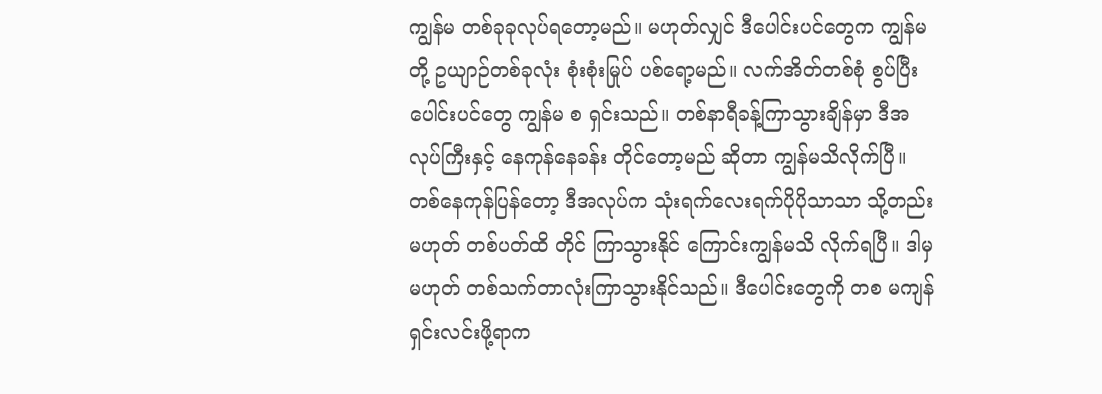ကျွန်မ တစ်ခုခုလုပ်ရတော့မည်။ မဟုတ်လျှင် ဒီပေါင်းပင်တွေက ကျွန်မတို့ ဥယျာဉ်တစ်ခုလုံး စုံးစုံးမြုပ် ပစ်ရော့မည်။ လက်အိတ်တစ်စုံ စွပ်ပြီး ပေါင်းပင်တွေ ကျွန်မ စ ရှင်းသည်။ တစ်နာရီခန့်ကြာသွားချိန်မှာ ဒီအလုပ်ကြီးနှင့် နေကုန်နေခန်း တိုင်တော့မည် ဆိုတာ ကျွန်မသိလိုက်ပြီ။ တစ်နေကုန်ပြန်တော့ ဒီအလုပ်က သုံးရက်လေးရက်ပိုပိုသာသာ သို့တည်း မဟုတ် တစ်ပတ်ထိ တိုင် ကြာသွားနိုင် ကြောင်းကျွန်မသိ လိုက်ရပြီ။ ဒါမှမဟုတ် တစ်သက်တာလုံးကြာသွားနိုင်သည်။ ဒီပေါင်းတွေကို တစ မကျန်ရှင်းလင်းဖို့ရာက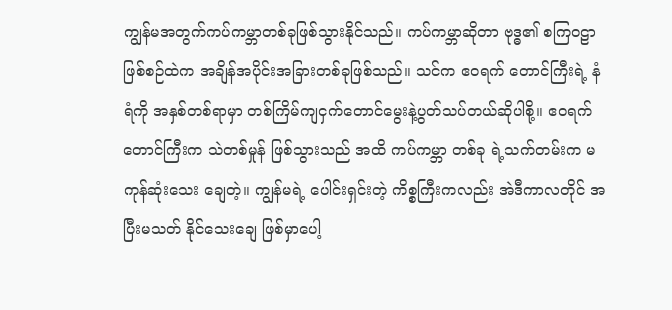ကျွန်မအတွက်ကပ်ကမ္ဘာတစ်ခုဖြစ်သွားနိုင်သည်။ ကပ်ကမ္ဘာဆိုတာ ဗုဒ္ဓ၏ စကြဝဠာ ဖြစ်စဉ်ထဲက အချိန်အပိုင်းအခြားတစ်ခုဖြစ်သည်။ သင်က ဧဝရက် တောင်ကြီးရဲ့ နံရံကို အနှစ်တစ်ရာမှာ တစ်ကြိမ်ကျငှက်တောင်မွေးနဲ့ပွတ်သပ်တယ်ဆိုပါစို့။ ဧဝရက်တောင်ကြီးက သဲတစ်မှုန် ဖြစ်သွားသည် အထိ ကပ်ကမ္ဘာ တစ်ခု ရဲ့သက်တမ်းက မကုန်ဆုံးသေး ချေတဲ့။ ကျွန်မရဲ့ ပေါင်းရှင်းတဲ့ ကိစ္စကြီးကလည်း အဲဒီကာလတိုင် အပြီးမသတ် နိုင်သေးချေ ဖြစ်မှာပေါ့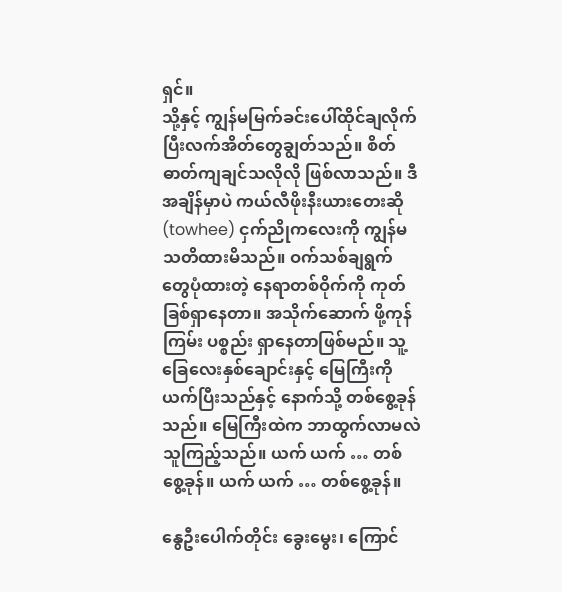ရှင်။
သို့နှင့် ကျွန်မမြက်ခင်းပေါ်ထိုင်ချလိုက်ပြီးလက်အိတ်တွေချွတ်သည်။ စိတ်ဓာတ်ကျချင်သလိုလို ဖြစ်လာသည်။ ဒီအချိန်မှာပဲ ကယ်လီဖိုးနီးယားတေးဆို (towhee) ငှက်ညိုကလေးကို ကျွန်မ သတိထားမိသည်။ ဝက်သစ်ချရွက် တွေပုံထားတဲ့ နေရာတစ်ဝိုက်ကို ကုတ်ခြစ်ရှာနေတာ။ အသိုက်ဆောက် ဖို့ကုန်ကြမ်း ပစ္စည်း ရှာနေတာဖြစ်မည်။ သူ့ခြေလေးနှစ်ချောင်းနှင့် မြေကြီးကို ယက်ပြီးသည်နှင့် နောက်သို့ တစ်စွေ့ခုန်သည်။ မြေကြီးထဲက ဘာထွက်လာမလဲ သူကြည့်သည်။ ယက် ယက် … တစ်စွေ့ခုန်။ ယက် ယက် … တစ်စွေ့ခုန်။

နွေဦးပေါက်တိုင်း ခွေးမွေး၊ ကြောင်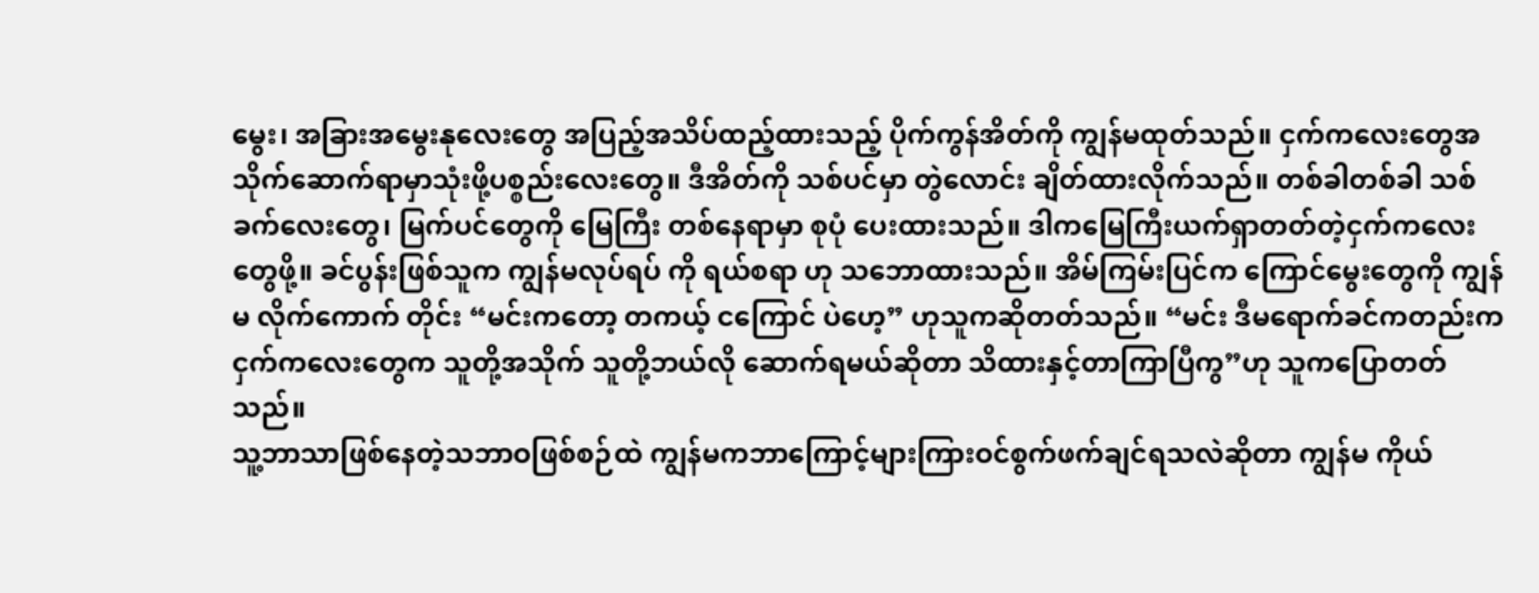မွေး၊ အခြားအမွေးနုလေးတွေ အပြည့်အသိပ်ထည့်ထားသည့် ပိုက်ကွန်အိတ်ကို ကျွန်မထုတ်သည်။ ငှက်ကလေးတွေအသိုက်ဆောက်ရာမှာသုံးဖို့ပစ္စည်းလေးတွေ။ ဒီအိတ်ကို သစ်ပင်မှာ တွဲလောင်း ချိတ်ထားလိုက်သည်။ တစ်ခါတစ်ခါ သစ်ခက်လေးတွေ၊ မြက်ပင်တွေကို မြေကြီး တစ်နေရာမှာ စုပုံ ပေးထားသည်။ ဒါကမြေကြီးယက်ရှာတတ်တဲ့ငှက်ကလေးတွေဖို့။ ခင်ပွန်းဖြစ်သူက ကျွန်မလုပ်ရပ် ကို ရယ်စရာ ဟု သဘောထားသည်။ အိမ်ကြမ်းပြင်က ကြောင်မွေးတွေကို ကျွန်မ လိုက်ကောက် တိုင်း “မင်းကတော့ တကယ့် ငကြောင် ပဲဟေ့” ဟုသူကဆိုတတ်သည်။ “မင်း ဒီမရောက်ခင်ကတည်းက ငှက်ကလေးတွေက သူတို့အသိုက် သူတို့ဘယ်လို ဆောက်ရမယ်ဆိုတာ သိထားနှင့်တာကြာပြီကွ”ဟု သူကပြောတတ်သည်။
သူ့ဘာသာဖြစ်နေတဲ့သဘာဝဖြစ်စဉ်ထဲ ကျွန်မကဘာကြောင့်များကြားဝင်စွက်ဖက်ချင်ရသလဲဆိုတာ ကျွန်မ ကိုယ်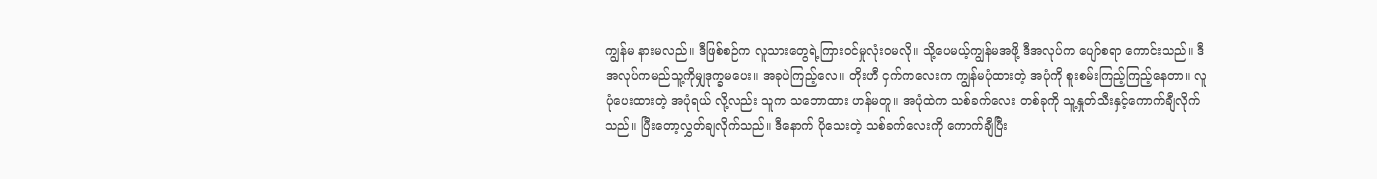ကျွန်မ နားမလည်။ ဒီဖြစ်စဉ်က လူသားတွေရဲ့ကြားဝင်မှုလုံးဝမလို။ သို့ပေမယ့်ကျွန်မအဖို့ ဒီအလုပ်က ပျော်စရာ ကောင်းသည်။ ဒီအလုပ်ကမည်သူ့ကိုမျှဒုက္ခမပေး။ အခုပဲကြည့်လေ။ တိုးဟီ ငှက်ကလေးက ကျွန်မပုံထားတဲ့ အပုံကို စူးစမ်းကြည့်ကြည့်နေတာ။ လူပုံပေးထားတဲ့ အပုံရယ် လို့လည်း သူက သဘောထား ဟန်မတူ။ အပုံထဲက သစ်ခက်လေး တစ်ခုကို သူ့နှုတ်သီးနှင့်ကောက်ချီလိုက်သည်။ ပြီးတော့လွှတ်ချလိုက်သည်။ ဒီနောက် ပိုသေးတဲ့ သစ်ခက်လေးကို ကောက်ချီပြီး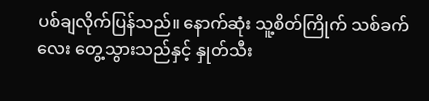ပစ်ချလိုက်ပြန်သည်။ နောက်ဆုံး သူ့စိတ်ကြိုက် သစ်ခက်လေး တွေ့သွားသည်နှင့် နှုတ်သီး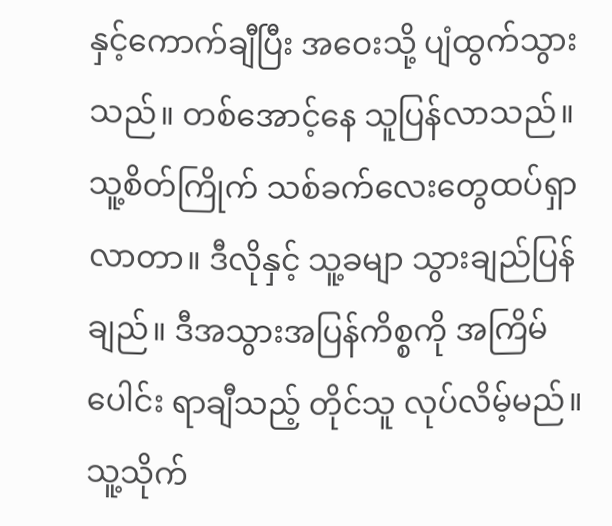နှင့်ကောက်ချီပြီး အဝေးသို့ ပျံထွက်သွားသည်။ တစ်အောင့်နေ သူပြန်လာသည်။ သူ့စိတ်ကြိုက် သစ်ခက်လေးတွေထပ်ရှာလာတာ။ ဒီလိုနှင့် သူ့ခမျာ သွားချည်ပြန်ချည်။ ဒီအသွားအပြန်ကိစ္စကို အကြိမ်ပေါင်း ရာချီသည့် တိုင်သူ လုပ်လိမ့်မည်။ သူ့သိုက်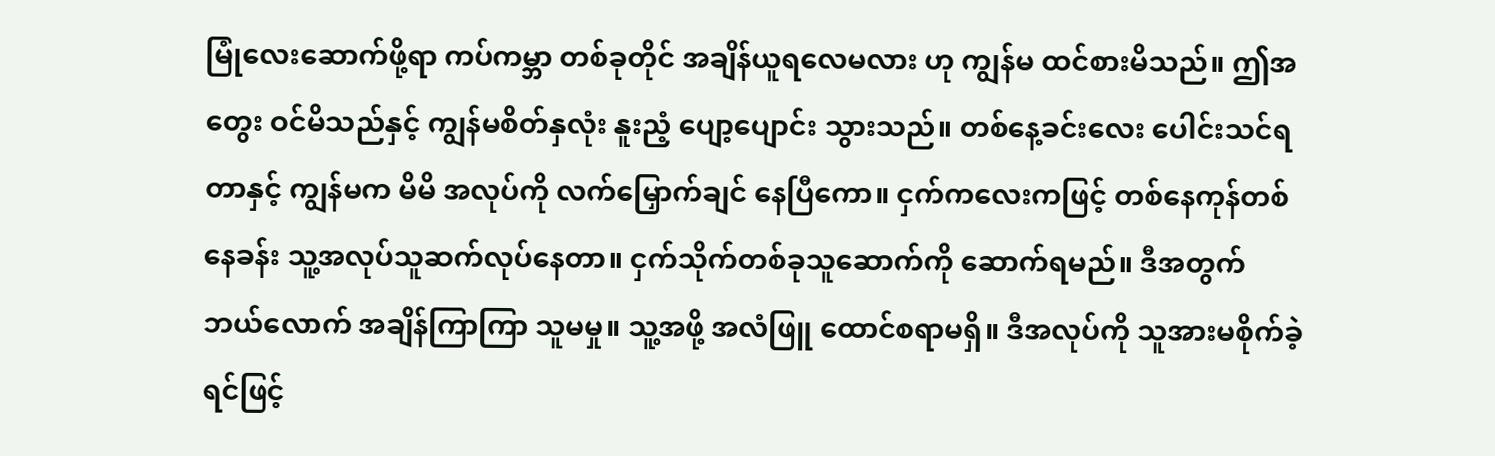မြုံလေးဆောက်ဖို့ရာ ကပ်ကမ္ဘာ တစ်ခုတိုင် အချိန်ယူရလေမလား ဟု ကျွန်မ ထင်စားမိသည်။ ဤအတွေး ဝင်မိသည်နှင့် ကျွန်မစိတ်နှလုံး နူးညံ့ ပျော့ပျောင်း သွားသည်။ တစ်နေ့ခင်းလေး ပေါင်းသင်ရတာနှင့် ကျွန်မက မိမိ အလုပ်ကို လက်မြှောက်ချင် နေပြီကော။ ငှက်ကလေးကဖြင့် တစ်နေကုန်တစ်နေခန်း သူ့အလုပ်သူဆက်လုပ်နေတာ။ ငှက်သိုက်တစ်ခုသူဆောက်ကို ဆောက်ရမည်။ ဒီအတွက် ဘယ်လောက် အချိန်ကြာကြာ သူမမှု။ သူ့အဖို့ အလံဖြူ ထောင်စရာမရှိ။ ဒီအလုပ်ကို သူအားမစိုက်ခဲ့ရင်ဖြင့်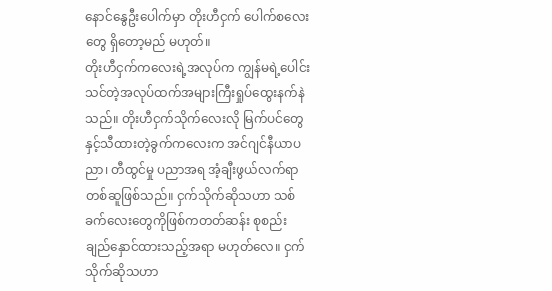နောင်နွေဦးပေါက်မှာ တိုးဟီငှက် ပေါက်စလေးတွေ ရှိတော့မည် မဟုတ်။
တိုးဟီငှက်ကလေးရဲ့အလုပ်က ကျွန်မရဲ့ပေါင်းသင်တဲ့အလုပ်ထက်အများကြီးရှုပ်ထွေးနက်နဲသည်။ တိုးဟီငှက်သိုက်လေးလို မြက်ပင်တွေနှင့်သီထားတဲ့ခွက်ကလေးက အင်ဂျင်နီယာပညာ၊ တီထွင်မှု ပညာအရ အံ့ချီးဖွယ်လက်ရာတစ်ဆူဖြစ်သည်။ ငှက်သိုက်ဆိုသဟာ သစ်ခက်လေးတွေကိုဖြစ်ကတတ်ဆန်း စုစည်း ချည်နှောင်ထားသည့်အရာ မဟုတ်လေ။ ငှက်သိုက်ဆိုသဟာ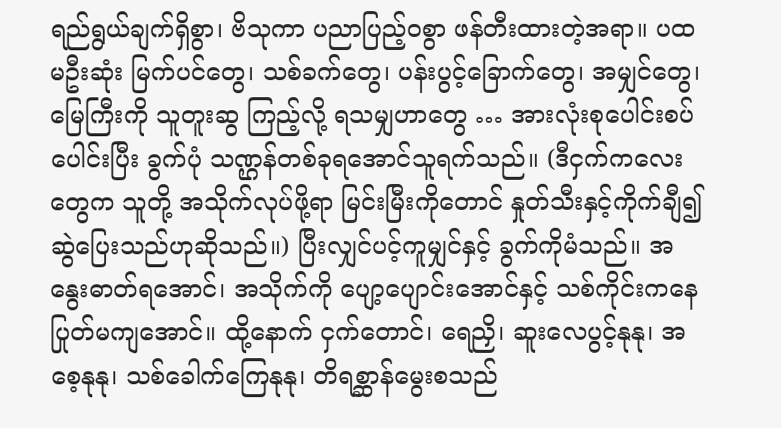ရည်ရွယ်ချက်ရှိစွာ၊ ဗိသုကာ ပညာပြည့်ဝစွာ ဖန်တီးထားတဲ့အရာ။ ပထမဦးဆုံး မြက်ပင်တွေ၊ သစ်ခက်တွေ၊ ပန်းပွင့်ခြောက်တွေ၊ အမျှင်တွေ၊ မြေကြီးကို သူတူးဆွ ကြည့်လို့ ရသမျှဟာတွေ … အားလုံးစုပေါင်းစပ်ပေါင်းပြီး ခွက်ပုံ သဏ္ဌန်တစ်ခုရအောင်သူရက်သည်။ (ဒီငှက်ကလေးတွေက သူတို့ အသိုက်လုပ်ဖို့ရာ မြင်းမြီးကိုတောင် နှုတ်သီးနှင့်ကိုက်ချီ၍ဆွဲပြေးသည်ဟုဆိုသည်။) ပြီးလျှင်ပင့်ကူမျှင်နှင့် ခွက်ကိုမံသည်။ အနွေးဓာတ်ရအောင်၊ အသိုက်ကို ပျော့ပျောင်းအောင်နှင့် သစ်ကိုင်းကနေ ပြုတ်မကျအောင်။ ထို့နောက် ငှက်တောင်၊ ရေညှိ၊ ဆူးလေပွင့်နုနု၊ အစေ့နုနု၊ သစ်ခေါက်ကြေနုနု၊ တိရစ္ဆာန်မွေးစသည်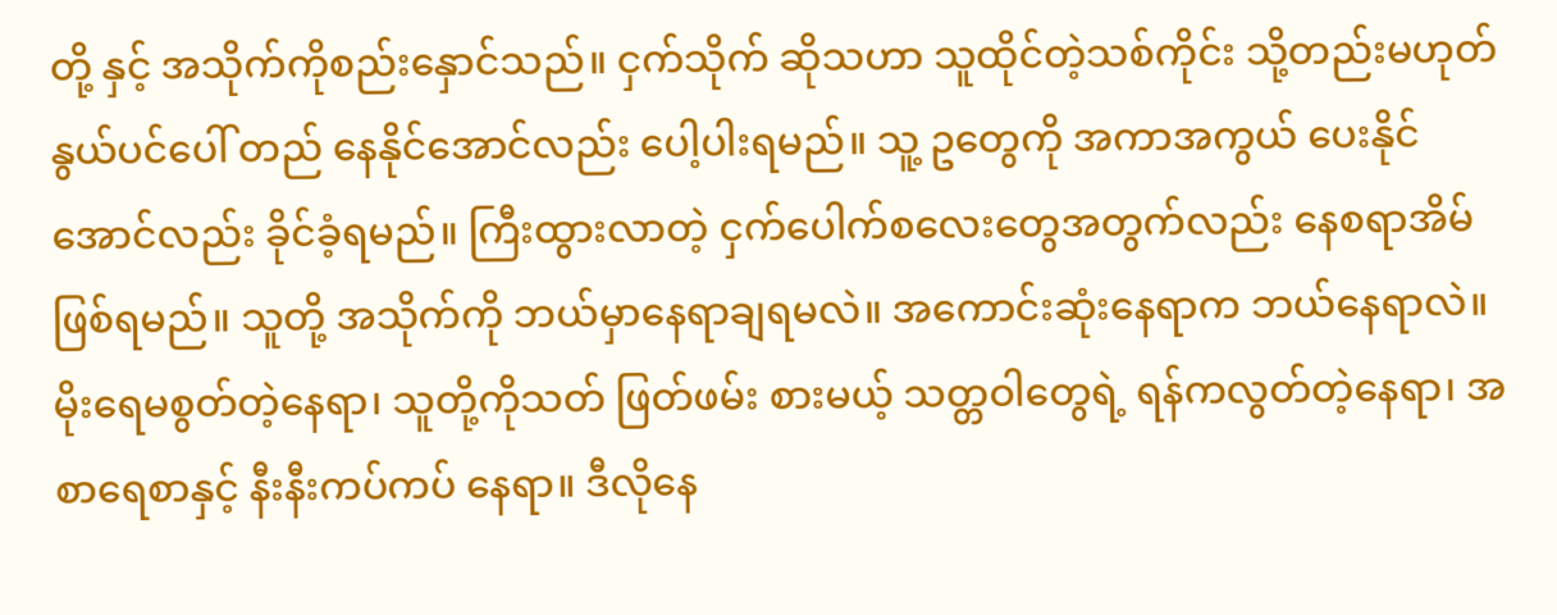တို့ နှင့် အသိုက်ကိုစည်းနှောင်သည်။ ငှက်သိုက် ဆိုသဟာ သူထိုင်တဲ့သစ်ကိုင်း သို့တည်းမဟုတ် နွယ်ပင်ပေါ် တည် နေနိုင်အောင်လည်း ပေါ့ပါးရမည်။ သူ့ ဥတွေကို အကာအကွယ် ပေးနိုင်အောင်လည်း ခိုင်ခံ့ရမည်။ ကြီးထွားလာတဲ့ ငှက်ပေါက်စလေးတွေအတွက်လည်း နေစရာအိမ်ဖြစ်ရမည်။ သူတို့ အသိုက်ကို ဘယ်မှာနေရာချရမလဲ။ အကောင်းဆုံးနေရာက ဘယ်နေရာလဲ။ မိုးရေမစွတ်တဲ့နေရာ၊ သူတို့ကိုသတ် ဖြတ်ဖမ်း စားမယ့် သတ္တဝါတွေရဲ့ ရန်ကလွတ်တဲ့နေရာ၊ အစာရေစာနှင့် နီးနီးကပ်ကပ် နေရာ။ ဒီလိုနေ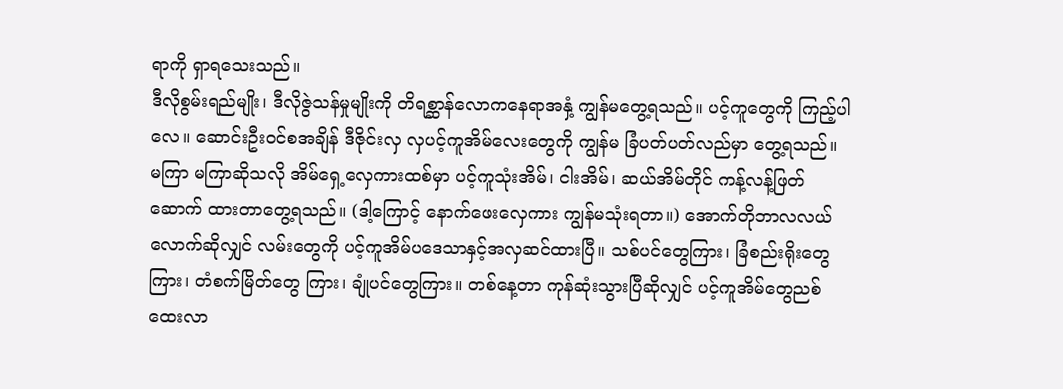ရာကို ရှာရသေးသည်။
ဒီလိုစွမ်းရည်မျိုး၊ ဒီလိုဇွဲသန်မှုမျိုးကို တိရစ္ဆာန်လောကနေရာအနှံ့ ကျွန်မတွေ့ရသည်။ ပင့်ကူတွေကို ကြည့်ပါလေ။ ဆောင်းဦးဝင်စအချိန် ဒီဇိုင်းလှ လှပင့်ကူအိမ်လေးတွေကို ကျွန်မ ခြံပတ်ပတ်လည်မှာ တွေ့ရသည်။ မကြာ မကြာဆိုသလို အိမ်ရှေ့လှေကားထစ်မှာ ပင့်ကူသုံးအိမ်၊ ငါးအိမ်၊ ဆယ်အိမ်တိုင် ကန့်လန့်ဖြတ် ဆောက် ထားတာတွေ့ရသည်။ (ဒါ့ကြောင့် နောက်ဖေးလှေကား ကျွန်မသုံးရတာ။) အောက်တိုဘာလလယ် လောက်ဆိုလျှင် လမ်းတွေကို ပင့်ကူအိမ်ပဒေသာနှင့်အလှဆင်ထားပြီ။ သစ်ပင်တွေကြား၊ ခြံစည်းရိုးတွေကြား၊ တံစက်မြိတ်တွေ ကြား၊ ချုံပင်တွေကြား။ တစ်နေ့တာ ကုန်ဆုံးသွားပြီဆိုလျှင် ပင့်ကူအိမ်တွေညစ်ထေးလာ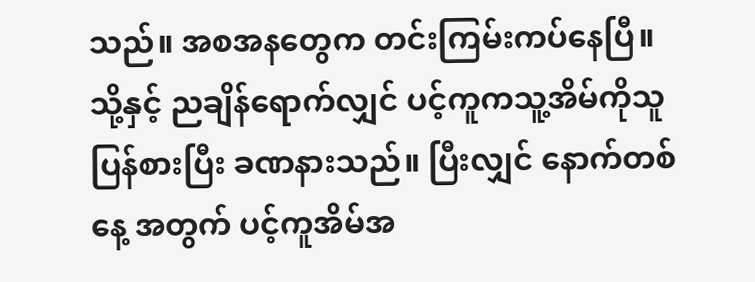သည်။ အစအနတွေက တင်းကြမ်းကပ်နေပြီ။ သို့နှင့် ညချိန်ရောက်လျှင် ပင့်ကူကသူ့အိမ်ကိုသူပြန်စားပြီး ခဏနားသည်။ ပြီးလျှင် နောက်တစ်နေ့ အတွက် ပင့်ကူအိမ်အ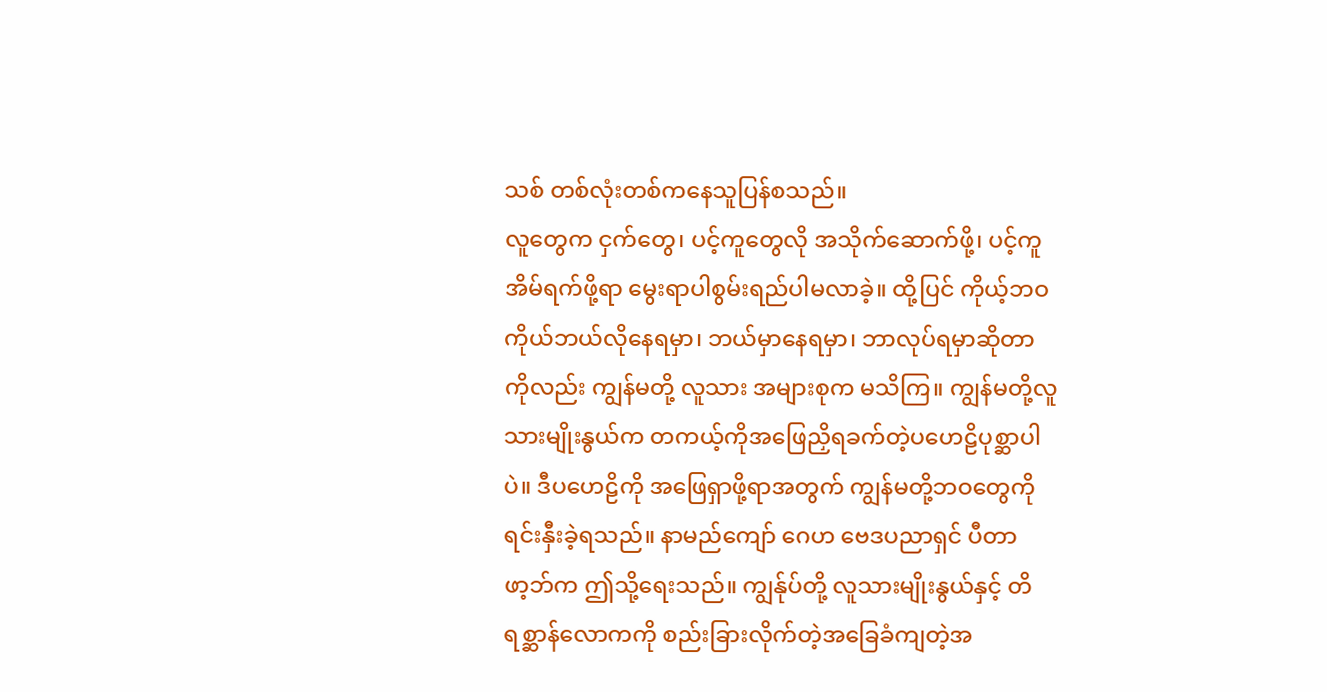သစ် တစ်လုံးတစ်ကနေသူပြန်စသည်။
လူတွေက ငှက်တွေ၊ ပင့်ကူတွေလို အသိုက်ဆောက်ဖို့၊ ပင့်ကူအိမ်ရက်ဖို့ရာ မွေးရာပါစွမ်းရည်ပါမလာခဲ့။ ထို့ပြင် ကိုယ့်ဘဝကိုယ်ဘယ်လိုနေရမှာ၊ ဘယ်မှာနေရမှာ၊ ဘာလုပ်ရမှာဆိုတာကိုလည်း ကျွန်မတို့ လူသား အများစုက မသိကြ။ ကျွန်မတို့လူသားမျိုးနွယ်က တကယ့်ကိုအဖြေညှိရခက်တဲ့ပဟေဠိပုစ္ဆာပါပဲ။ ဒီပဟေဠိကို အဖြေရှာဖို့ရာအတွက် ကျွန်မတို့ဘဝတွေကိုရင်းနှီးခဲ့ရသည်။ နာမည်ကျော် ဂေဟ ဗေဒပညာရှင် ပီတာဖာ့ဘ်က ဤသို့ရေးသည်။ ကျွန်ုပ်တို့ လူသားမျိုးနွယ်နှင့် တိရစ္ဆာန်လောကကို စည်းခြားလိုက်တဲ့အခြေခံကျတဲ့အ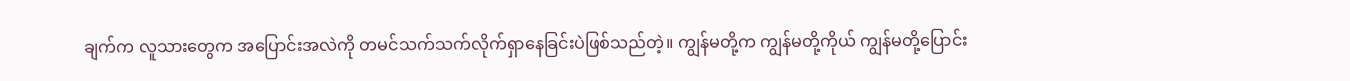ချက်က လူသားတွေက အပြောင်းအလဲကို တမင်သက်သက်လိုက်ရှာနေခြင်းပဲဖြစ်သည်တဲ့။ ကျွန်မတို့က ကျွန်မတို့ကိုယ် ကျွန်မတို့ပြောင်း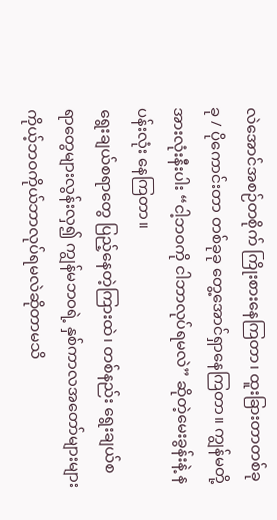လဲအောင်အစဉ်တစိုက် ကြိုးစားနေကြတာ၊ ထူးခြားတာတစ်ခုခု / ပိုကောင်းတာ တစ်ခုခု တွေ့အောင်ရှာနေကြတာ။ ကျွန်မတို့ အားလုံးနီးပါး “ငါ့ဘဝကို ငါဘာလုပ်ရမလဲ” ဆိုတဲ့မေးခွန်းနဲ့ နပန်းလုံး နေကြတာ။
ရွေးချယ်စရာတွေ ပြည့်နေတဲ့ကြားထဲ၊ တစ်နည်း ရွေးချယ်စရာတွေများလွန်းလှ၍ ကျွန်မဘဝရဲ့ နှစ်ကာလအတော်များများ ကိုယ့်ဘဝကိုယ်ဘာလုပ်ရမလဲဆိုတာမသိ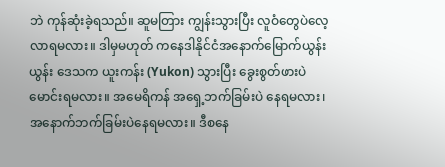ဘဲ ကုန်ဆုံးခဲ့ရသည်။ ဆူမတြား ကျွန်းသွားပြီး လူဝံတွေပဲလေ့လာရမလား။ ဒါမှမဟုတ် ကနေဒါနိုင်ငံအနောက်မြောက်ယွန်းယွန်း ဒေသက ယူးကန်း (Yukon) သွားပြီး ခွေးစွတ်ဖားပဲ မောင်းရမလား။ အမေရိကန် အရှေ့ဘက်ခြမ်းပဲ နေရမလား၊ အနောက်ဘက်ခြမ်းပဲနေရမလား။ ဒီစနေ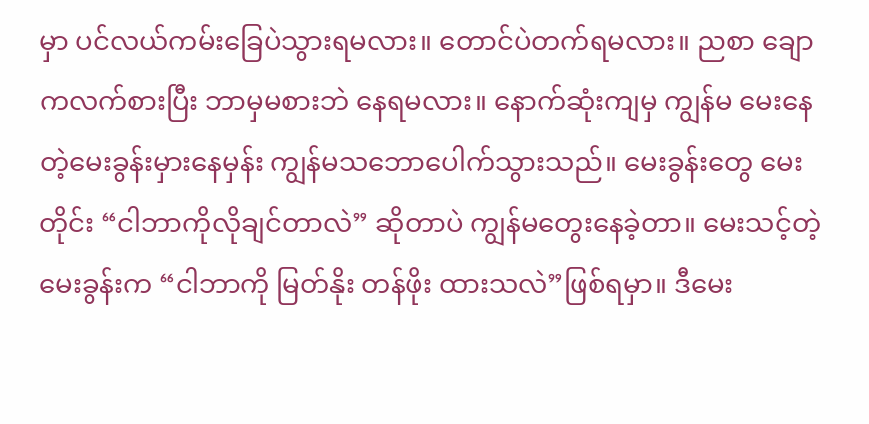မှာ ပင်လယ်ကမ်းခြေပဲသွားရမလား။ တောင်ပဲတက်ရမလား။ ညစာ ချောကလက်စားပြီး ဘာမှမစားဘဲ နေရမလား။ နောက်ဆုံးကျမှ ကျွန်မ မေးနေတဲ့မေးခွန်းမှားနေမှန်း ကျွန်မသဘောပေါက်သွားသည်။ မေးခွန်းတွေ မေးတိုင်း “ငါဘာကိုလိုချင်တာလဲ” ဆိုတာပဲ ကျွန်မတွေးနေခဲ့တာ။ မေးသင့်တဲ့မေးခွန်းက “ငါဘာကို မြတ်နိုး တန်ဖိုး ထားသလဲ”ဖြစ်ရမှာ။ ဒီမေး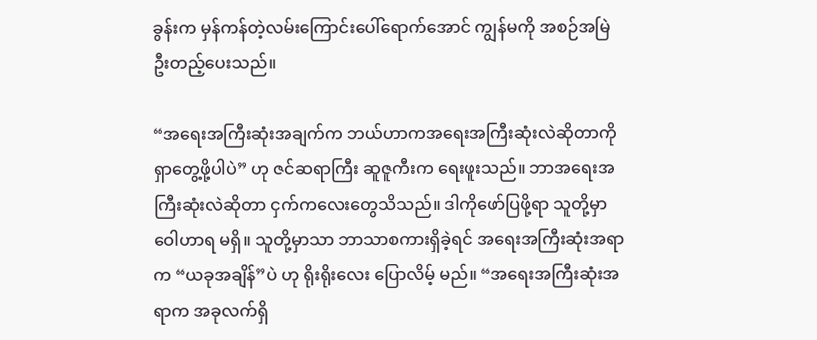ခွန်းက မှန်ကန်တဲ့လမ်းကြောင်းပေါ်ရောက်အောင် ကျွန်မကို အစဉ်အမြဲ ဦးတည့်ပေးသည်။

“အရေးအကြီးဆုံးအချက်က ဘယ်ဟာကအရေးအကြီးဆုံးလဲဆိုတာကို ရှာတွေ့ဖို့ပါပဲ” ဟု ဇင်ဆရာကြီး ဆူဇူကီးက ရေးဖူးသည်။ ဘာအရေးအကြီးဆုံးလဲဆိုတာ ငှက်ကလေးတွေသိသည်။ ဒါကိုဖော်ပြဖို့ရာ သူတို့မှာ ဝေါဟာရ မရှိ။ သူတို့မှာသာ ဘာသာစကားရှိခဲ့ရင် အရေးအကြီးဆုံးအရာက “ယခုအချိန်”ပဲ ဟု ရိုးရိုးလေး ပြောလိမ့် မည်။ “အရေးအကြီးဆုံးအရာက အခုလက်ရှိ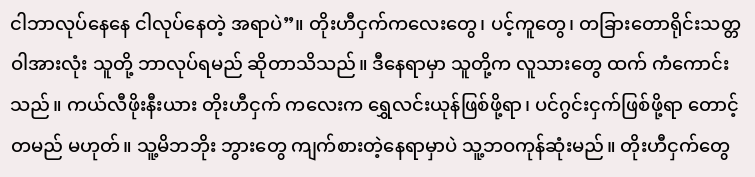ငါဘာလုပ်နေနေ ငါလုပ်နေတဲ့ အရာပဲ”။ တိုးဟီငှက်ကလေးတွေ၊ ပင့်ကူတွေ၊ တခြားတောရိုင်းသတ္တဝါအားလုံး သူတို့ ဘာလုပ်ရမည် ဆိုတာသိသည်။ ဒီနေရာမှာ သူတို့က လူသားတွေ ထက် ကံကောင်းသည်။ ကယ်လီဖိုးနီးယား တိုးဟီငှက် ကလေးက ရွှေလင်းယုန်ဖြစ်ဖို့ရာ၊ ပင်ဂွင်းငှက်ဖြစ်ဖို့ရာ တောင့်တမည် မဟုတ်။ သူ့မိဘဘိုး ဘွားတွေ ကျက်စားတဲ့နေရာမှာပဲ သူ့ဘဝကုန်ဆုံးမည်။ တိုးဟီငှက်တွေ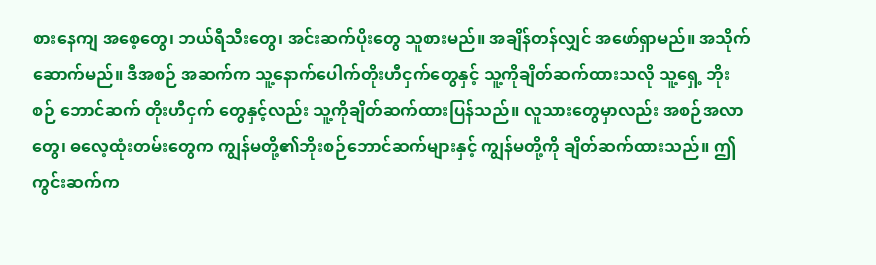စားနေကျ အစေ့တွေ၊ ဘယ်ရီသီးတွေ၊ အင်းဆက်ပိုးတွေ သူစားမည်။ အချိန်တန်လျှင် အဖော်ရှာမည်။ အသိုက် ဆောက်မည်။ ဒီအစဉ် အဆက်က သူ့နောက်ပေါက်တိုးဟီငှက်တွေနှင့် သူ့ကိုချိတ်ဆက်ထားသလို သူ့ရှေ့ ဘိုးစဉ် ဘောင်ဆက် တိုးဟီငှက် တွေနှင့်လည်း သူ့ကိုချိတ်ဆက်ထားပြန်သည်။ လူသားတွေမှာလည်း အစဉ်အလာတွေ၊ ဓလေ့ထုံးတမ်းတွေက ကျွန်မတို့၏ဘိုးစဉ်ဘောင်ဆက်များနှင့် ကျွန်မတို့ကို ချိတ်ဆက်ထားသည်။ ဤကွင်းဆက်က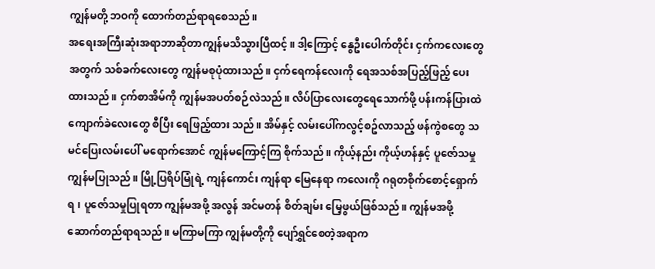ကျွန်မတို့ ဘဝကို ထောက်တည်ရာရစေသည်။
အရေးအကြီးဆုံးအရာဘာဆိုတာကျွန်မသိသွားပြီထင့်။ ဒါ့ကြောင့် နွေဦးပေါက်တိုင်း ငှက်ကလေးတွေ အတွက် သစ်ခက်လေးတွေ ကျွန်မစုပုံထားသည်။ ငှက်ရေကန်လေးကို ရေအသစ်အပြည့်ဖြည့် ပေးထားသည်။ ငှက်စာအိမ်ကို ကျွန်မအပတ်စဉ်လဲသည်။ လိပ်ပြာလေးတွေရေသောက်ဖို့ ပန်းကန်ပြားထဲ ကျောက်ခဲလေးတွေ စီပြီး ရေဖြည့်ထား သည်။ အိမ်နှင့် လမ်းပေါ်ကလွင့်စဥ်လာသည့် ဖန်ကွဲစတွေ သမင်ပြေးလမ်းပေါ် မရောက်အောင် ကျွန်မကြောင့်ကြ စိုက်သည်။ ကိုယ့်နည်း ကိုယ့်ဟန်နှင့် ပူဇော်သမှု ကျွန်မပြုသည်။ မြို့ပြရိပ်မြုံရဲ့ ကျန်ကောင်း ကျန်ရာ မြေနေရာ ကလေးကို ဂရုတစိုက်စောင့်ရှောက်ရ၊ ပူဇော်သမှုပြုရတာ ကျွန်မအဖို့ အလွန် အင်မတန် စိတ်ချမ်း မြေ့ဖွယ်ဖြစ်သည်။ ကျွန်မအဖို့ဆောက်တည်ရာရသည်။ မကြာမကြာ ကျွန်မတို့ကို ပျော်ရွှင်စေတဲ့အရာက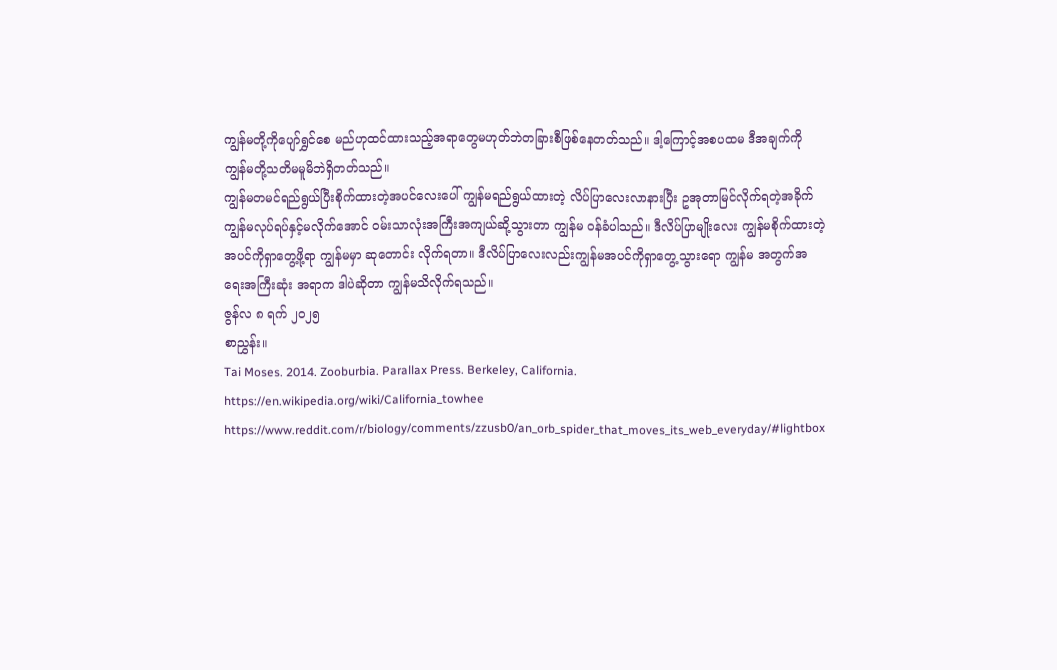ကျွန်မတို့ကိုပျော်ရွှင်စေ မည်ဟုထင်ထားသည့်အရာတွေမဟုတ်ဘဲတခြားစီဖြစ်နေတတ်သည်။ ဒါ့ကြောင့်အစပထမ ဒီအချက်ကို ကျွန်မတို့သတိမမူမိဘဲရှိတတ်သည်။
ကျွန်မတမင်ရည်ရွယ်ပြီးစိုက်ထားတဲ့အပင်လေးပေါ် ကျွန်မရည်ရွယ်ထားတဲ့ လိပ်ပြာလေးလာနားပြီး ဥအုတာမြင်လိုက်ရတဲ့အခိုက် ကျွန်မလုပ်ရပ်နှင့်မလိုက်အောင် ဝမ်းသာလုံးအကြီးအကျယ်ဆို့သွားတာ ကျွန်မ ဝန်ခံပါသည်။ ဒီလိပ်ပြာမျိုးလေး ကျွန်မစိုက်ထားတဲ့အပင်ကိုရှာတွေ့ဖို့ရာ ကျွန်မမှာ ဆုတောင်း လိုက်ရတာ။ ဒီလိပ်ပြာလေးလည်းကျွန်မအပင်ကိုရှာတွေ့သွားရော ကျွန်မ အတွက်အရေးအကြီးဆုံး အရာက ဒါပဲဆိုတာ ကျွန်မသိလိုက်ရသည်။
ဇွန်လ ၈ ရက် ၂၀၂၅
စာညွှန်း။
Tai Moses. 2014. Zooburbia. Parallax Press. Berkeley, California.
https://en.wikipedia.org/wiki/California_towhee
https://www.reddit.com/r/biology/comments/zzusb0/an_orb_spider_that_moves_its_web_everyday/#lightbox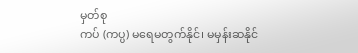မှတ်စု
ကပ် (ကပ္ပ) မရေမတွက်နိုင်၊ မမှန်းဆနိုင်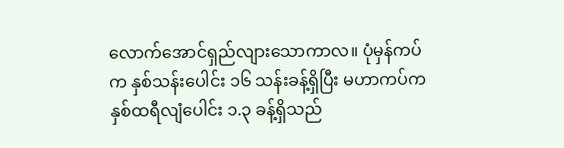လောက်အောင်ရှည်လျားသောကာလ။ ပုံမှန်ကပ်က နှစ်သန်းပေါင်း ၁၆ သန်းခန့်ရှိပြီး မဟာကပ်က နှစ်ထရီလျံပေါင်း ၁.၃ ခန့်ရှိသည်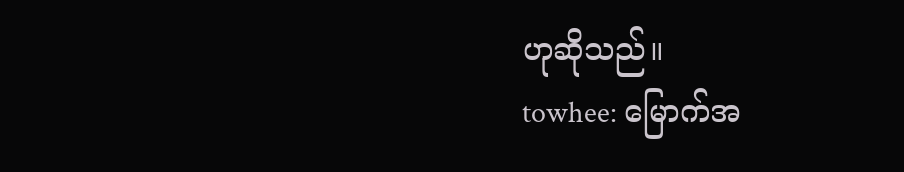ဟုဆိုသည်။
towhee: မြောက်အ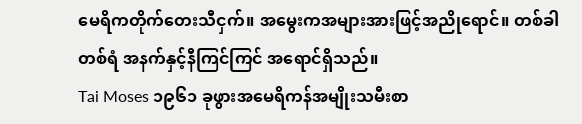မေရိကတိုက်တေးသီငှက်။ အမွေးကအများအားဖြင့်အညိုရောင်။ တစ်ခါတစ်ရံ အနက်နှင့်နီကြင်ကြင် အရောင်ရှိသည်။
Tai Moses ၁၉၆၁ ခုဖွားအမေရိကန်အမျိုးသမီးစာ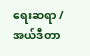ရေးဆရာ / အယ်ဒီတာ